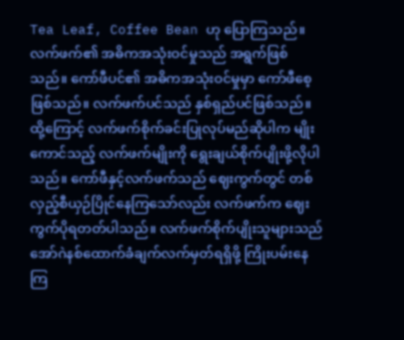Tea Leaf, Coffee Bean ဟု ပြောကြသည်။ လက်ဖက်၏ အဓိကအသုံးဝင်မှုသည် အရွက်ဖြစ်သည်။ ကော်ဖီပင်၏ အဓိကအသုံးဝင်မှုမှာ ကော်ဖီစေ့ဖြစ်သည်။ လက်ဖက်ပင်သည် နှစ်ရှည်ပင်ဖြစ်သည်။ ထို့ကြောင့် လက်ဖက်စိုက်ခင်းပြုလုပ်မည်ဆိုပါက မျိုးကောင်သည့် လက်ဖက်မျိုးကို ရွေးချယ်စိုက်ပျိုးဖို့လိုပါသည်။ ကော်ဖီနှင့်လက်ဖက်သည် ဈေးကွက်တွင် တစ်လှည့်စီယှဉ်ပြိုင်နေကြသော်လည်း လက်ဖက်က ဈေးကွက်ပိုရတတ်ပါသည်။ လက်ဖက်စိုက်ပျိုးသူများသည် အော်ဂဲနစ်ထောက်ခံချက်လက်မှတ်ရရှိဖို့ ကြိုးပမ်းနေကြ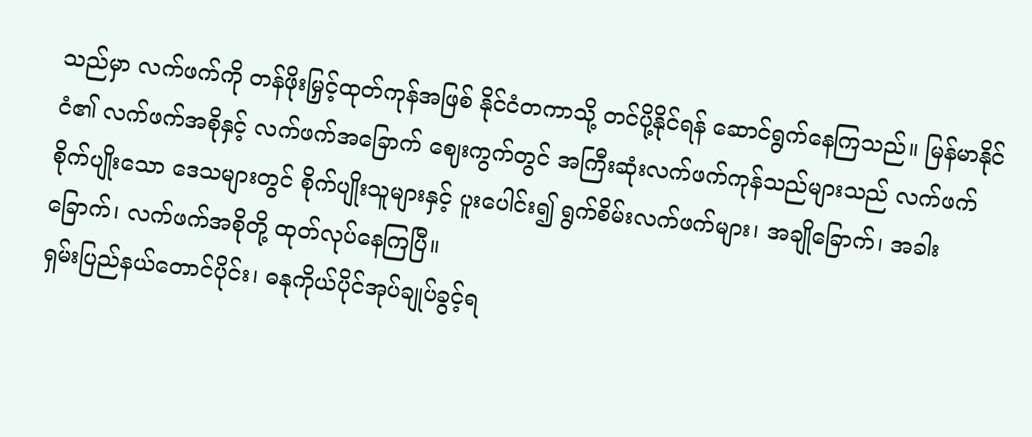သည်မှာ လက်ဖက်ကို တန်ဖိုးမြှင့်ထုတ်ကုန်အဖြစ် နိုင်ငံတကာသို့ တင်ပို့နိုင်ရန် ဆောင်ရွက်နေကြသည်။ မြန်မာနိုင်ငံ၏ လက်ဖက်အစိုနှင့် လက်ဖက်အခြောက် ဈေးကွက်တွင် အကြီးဆုံးလက်ဖက်ကုန်သည်များသည် လက်ဖက်စိုက်ပျိုးသော ဒေသများတွင် စိုက်ပျိုးသူများနှင့် ပူးပေါင်း၍ ရွက်စိမ်းလက်ဖက်များ၊ အချိုခြောက်၊ အခါးခြောက်၊ လက်ဖက်အစိုတို့ ထုတ်လုပ်နေကြပြီ။
ရှမ်းပြည်နယ်တောင်ပိုင်း၊ ဓနုကိုယ်ပိုင်အုပ်ချုပ်ခွင့်ရ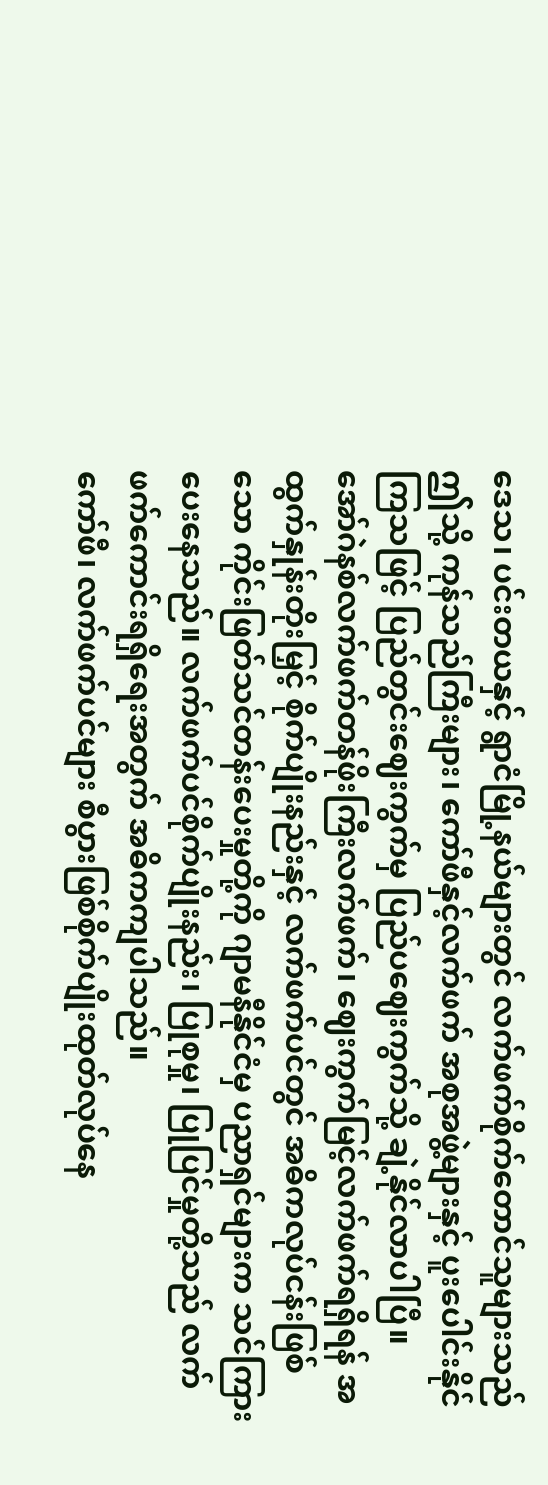ဒေသ၊ ပင်းတယနှင့် ရွာငံမြို့နယ်များတွင် လက်ဖက်စိုက်တောင်သူများသည် ဤသို့ ကုန်သည်ကြီးများ၊ ကော်ဖီနှင့်လက်ဖက် အစုအဖွဲ့များနှင့် ပူးပေါင်းနိုင်ကြသဖြင့် ပြည်တွင်းဈေးကွက်မှ ပြည်ပဈေးကွက်သို့ ချဲ့နိုင်လာပါပြီ။
အော်ဂဲနစ်လက်ဖက်တန်ဖိုးကြီးလက်ဖက်၊ ဈေးကွက်မြင့်လက်ဖက်ရရှိရန် အထွက်နှုန်းတိုးမြှင့် စိုက်ပျိုးနည်းနှင့် လက်ဖက်ပင်တွင် အဓိကလုပ်ငန်းဖြစ်သော ကိုင်းဖြတ်သင်တန်းပေးမှုတို့ကို ဂျာမနီနိုင်ငံမှ ပညာရှင်များက သင်ကြားပေးနေသည်။ လက်ဖက်ပင်စိုက်ပျိုးနည်း၊ ပြုစုမှု၊ ပြုပြင်မှုတို့သည် လက်ဖက်ကောင်းရရှိရေးအတွက် အဓိကကျပါသည်။
ကော်ဖီ၊ လက်ဖက်ပင်များ စီပွားဖြစ်စိုက်ပျိုးထုတ်လုပ်နေ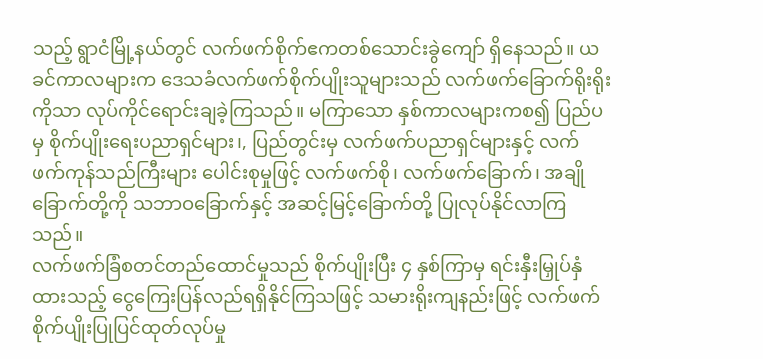သည့် ရွာငံမြို့နယ်တွင် လက်ဖက်စိုက်ဧကတစ်သောင်းခွဲကျော် ရှိနေသည်။ ယခင်ကာလများက ဒေသခံလက်ဖက်စိုက်ပျိုးသူများသည် လက်ဖက်ခြောက်ရိုးရိုးကိုသာ လုပ်ကိုင်ရောင်းချခဲ့ကြသည်။ မကြာသော နှစ်ကာလများကစ၍ ပြည်ပမှ စိုက်ပျိုးရေးပညာရှင်များ၊, ပြည်တွင်းမှ လက်ဖက်ပညာရှင်များနှင့် လက်ဖက်ကုန်သည်ကြီးများ ပေါင်းစုမှုဖြင့် လက်ဖက်စို၊ လက်ဖက်ခြောက်၊ အချိုခြောက်တို့ကို သဘာဝခြောက်နှင့် အဆင့်မြင့်ခြောက်တို့ ပြုလုပ်နိုင်လာကြသည်။
လက်ဖက်ခြံစတင်တည်ထောင်မှုသည် စိုက်ပျိုးပြီး ၄ နှစ်ကြာမှ ရင်းနှီးမြှုပ်နှံထားသည့် ငွေကြေးပြန်လည်ရရှိနိုင်ကြသဖြင့် သမားရိုးကျနည်းဖြင့် လက်ဖက်စိုက်ပျိုးပြုပြင်ထုတ်လုပ်မှု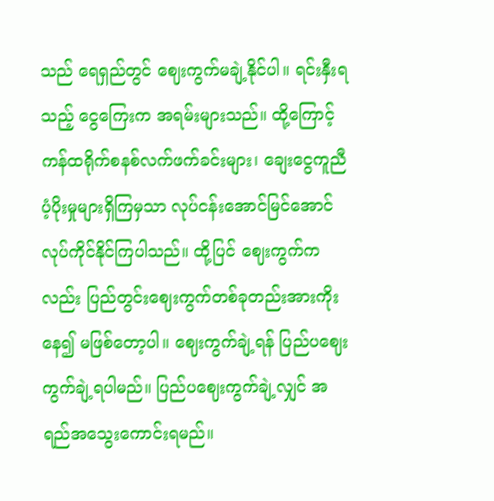သည် ရေရှည်တွင် ဈေးကွက်မချဲ့နိုင်ပါ။ ရင်းနှီးရသည့် ငွေကြေးက အရမ်းများသည်။ ထို့ကြောင့် ကန်ထရိုက်စနစ်လက်ဖက်ခင်းများ၊ ချေးငွေကူညီပံ့ပိုးမှုများရှိကြမှသာ လုပ်ငန်းအောင်မြင်အောင် လုပ်ကိုင်နိုင်ကြပါသည်။ ထို့ပြင် ဈေးကွက်ကလည်း ပြည်တွင်းဈေးကွက်တစ်ခုတည်းအားကိုးနေ၍ မဖြစ်တော့ပါ။ ဈေးကွက်ချဲ့ရန် ပြည်ပဈေးကွက်ချဲ့ရပါမည်။ ပြည်ပဈေးကွက်ချဲ့လျှင် အရည်အသွေးကောင်းရမည်။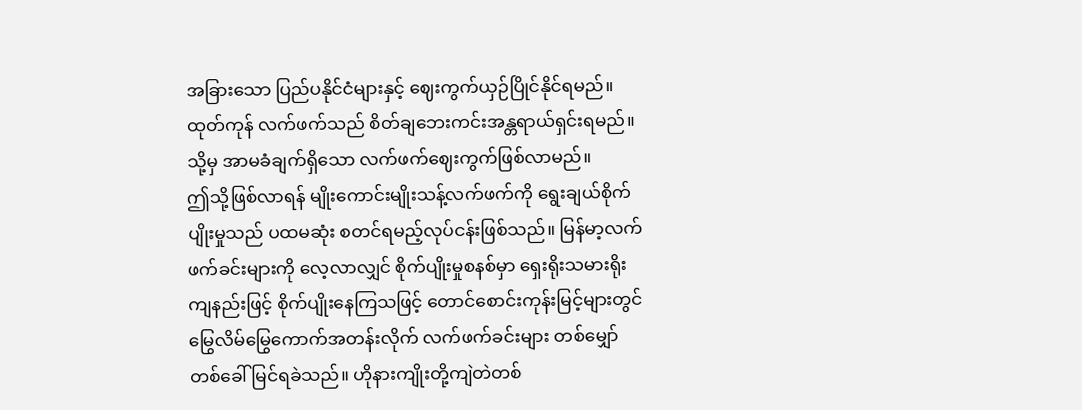အခြားသော ပြည်ပနိုင်ငံများနှင့် ဈေးကွက်ယှဉ်ပြိုင်နိုင်ရမည်။ ထုတ်ကုန် လက်ဖက်သည် စိတ်ချဘေးကင်းအန္တရာယ်ရှင်းရမည်။ သို့မှ အာမခံချက်ရှိသော လက်ဖက်ဈေးကွက်ဖြစ်လာမည်။
ဤသို့ဖြစ်လာရန် မျိုးကောင်းမျိုးသန့်လက်ဖက်ကို ရွေးချယ်စိုက်ပျိုးမှုသည် ပထမဆုံး စတင်ရမည့်လုပ်ငန်းဖြစ်သည်။ မြန်မာ့လက်ဖက်ခင်းများကို လေ့လာလျှင် စိုက်ပျိုးမှုစနစ်မှာ ရှေးရိုးသမားရိုးကျနည်းဖြင့် စိုက်ပျိုးနေကြသဖြင့် တောင်စောင်းကုန်းမြင့်များတွင် မြွေလိမ်မြွေကောက်အတန်းလိုက် လက်ဖက်ခင်းများ တစ်မျှော်တစ်ခေါ်မြင်ရခဲသည်။ ဟိုနားကျိုးတို့ကျဲတဲတစ်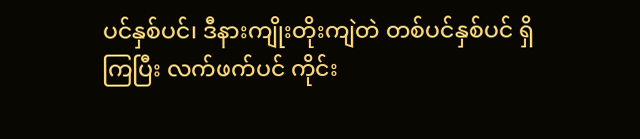ပင်နှစ်ပင်၊ ဒီနားကျိုးတိုးကျဲတဲ တစ်ပင်နှစ်ပင် ရှိကြပြီး လက်ဖက်ပင် ကိုင်း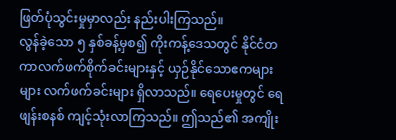ဖြတ်ပုံသွင်းမှုမှာလည်း နည်းပါးကြသည်။
လွန်ခဲ့သော ၅ နှစ်ခန့်မှစ၍ ကိုးကန့်ဒေသတွင် နိုင်ငံတကာလက်ဖက်စိုက်ခင်းများနှင့် ယှဉ်နိုင်သောဧကများများ လက်ဖက်ခင်းများ ရှိလာသည်။ ရေပေးမှုတွင် ရေဖျန်းစနစ် ကျင့်သုံးလာကြသည်။ ဤသည်၏ အကျိုး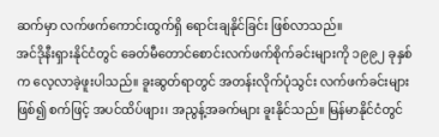ဆက်မှာ လက်ဖက်ကောင်းထွက်ရှိ ရောင်းချနိုင်ခြင်း ဖြစ်လာသည်။
အင်ဒိုနီးရှားနိုင်ငံတွင် ခေတ်မီတောင်စောင်းလက်ဖက်စိုက်ခင်းများကို ၁၉၉၂ ခုနှစ်က လေ့လာခဲ့ဖူးပါသည်။ ခူးဆွတ်ရာတွင် အတန်းလိုက်ပုံသွင်း လက်ဖက်ခင်းများဖြစ်၍ စက်ဖြင့် အပင်ထိပ်ဖျား၊ အညွန့်အခက်များ ခူးနိုင်သည်။ မြန်မာနိုင်ငံတွင်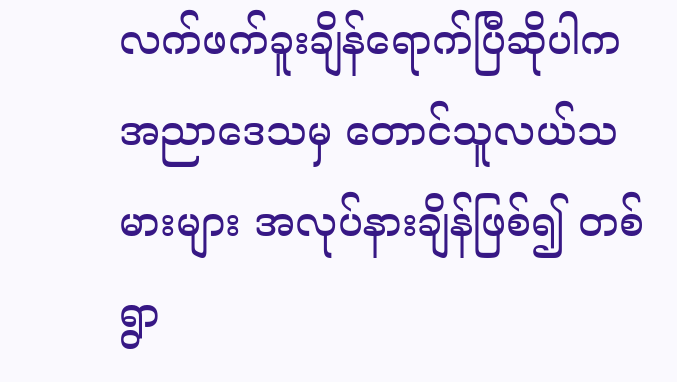လက်ဖက်ခူးချိန်ရောက်ပြီဆိုပါက အညာဒေသမှ တောင်သူလယ်သမားများ အလုပ်နားချိန်ဖြစ်၍ တစ်ရွာ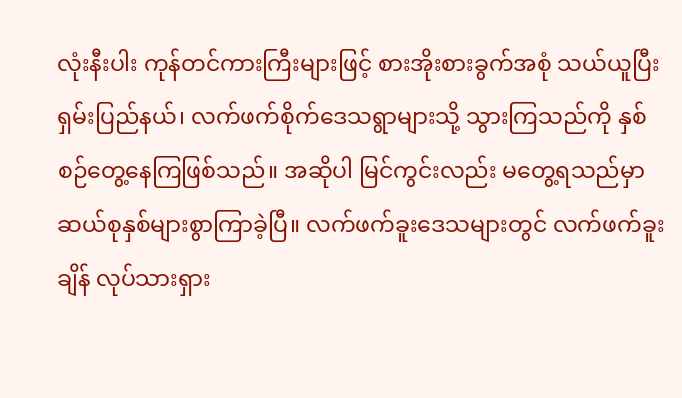လုံးနီးပါး ကုန်တင်ကားကြီးများဖြင့် စားအိုးစားခွက်အစုံ သယ်ယူပြီး ရှမ်းပြည်နယ်၊ လက်ဖက်စိုက်ဒေသရွာများသို့ သွားကြသည်ကို နှစ်စဉ်တွေ့နေကြဖြစ်သည်။ အဆိုပါ မြင်ကွင်းလည်း မတွေ့ရသည်မှာ ဆယ်စုနှစ်များစွာကြာခဲ့ပြီ။ လက်ဖက်ခူးဒေသများတွင် လက်ဖက်ခူးချိန် လုပ်သားရှား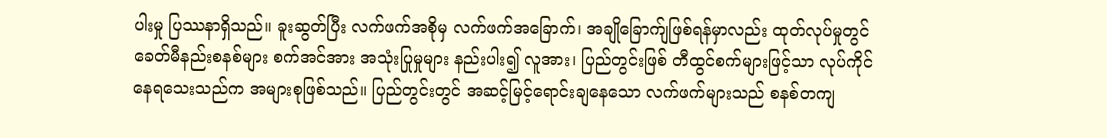ပါးမှု ပြဿနာရှိသည်။ ခူးဆွတ်ပြီး လက်ဖက်အစိုမှ လက်ဖက်အခြောက်၊ အချိုခြောက်ျဖြစ်ရန်မှာလည်း ထုတ်လုပ်မှုတွင် ခေတ်မီနည်းစနစ်များ စက်အင်အား အသုံးပြုမှုများ နည်းပါး၍ လူအား၊ ပြည်တွင်းဖြစ် တီထွင်စက်များဖြင့်သာ လုပ်ကိုင်နေရသေးသည်က အများစုဖြစ်သည်။ ပြည်တွင်းတွင် အဆင့်မြင့်ရောင်းချနေသော လက်ဖက်များသည် စနစ်တကျ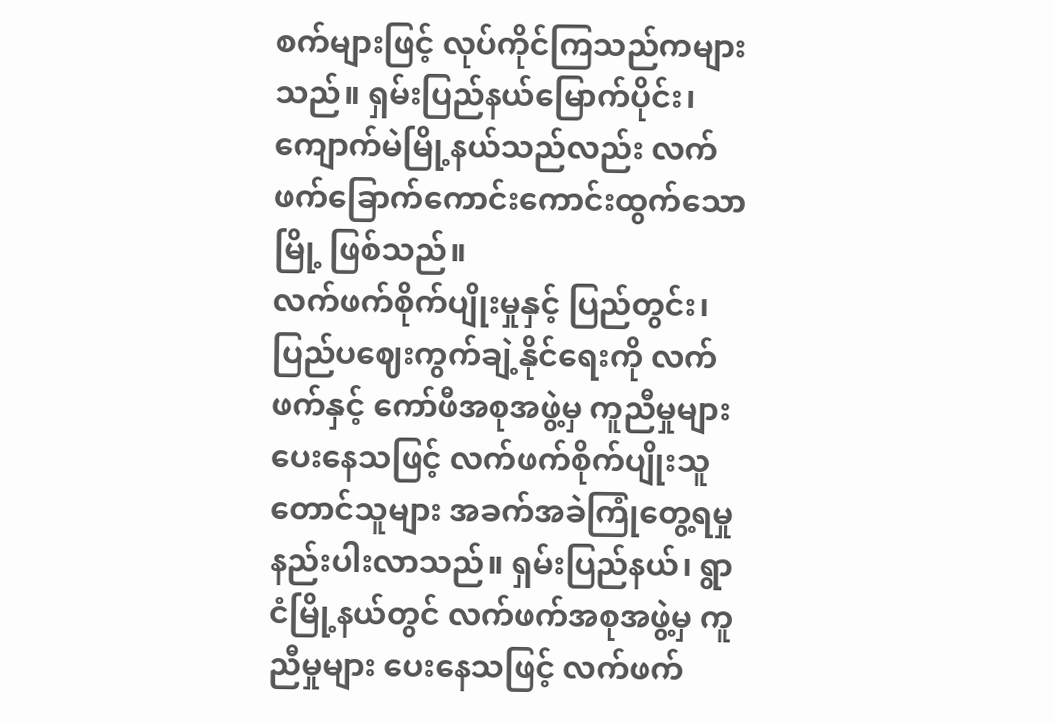စက်များဖြင့် လုပ်ကိုင်ကြသည်ကများသည်။ ရှမ်းပြည်နယ်မြောက်ပိုင်း၊ ကျောက်မဲမြို့နယ်သည်လည်း လက်ဖက်ခြောက်ကောင်းကောင်းထွက်သောမြို့ ဖြစ်သည်။
လက်ဖက်စိုက်ပျိုးမှုနှင့် ပြည်တွင်း၊ ပြည်ပဈေးကွက်ချဲ့နိုင်ရေးကို လက်ဖက်နှင့် ကော်ဖီအစုအဖွဲ့မှ ကူညီမှုများ ပေးနေသဖြင့် လက်ဖက်စိုက်ပျိုးသူတောင်သူများ အခက်အခဲကြုံတွေ့ရမှု နည်းပါးလာသည်။ ရှမ်းပြည်နယ်၊ ရွာငံမြို့နယ်တွင် လက်ဖက်အစုအဖွဲ့မှ ကူညီမှုများ ပေးနေသဖြင့် လက်ဖက်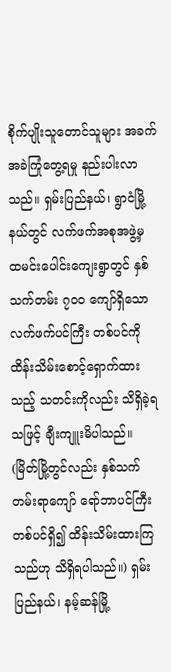စိုက်ပျိုးသူတောင်သူများ အခက်အခဲကြုံတွေ့ရမှု နည်းပါးလာသည်။ ရှမ်းပြည်နယ်၊ ရွာငံမြို့နယ်တွင် လက်ဖက်အစုအဖွဲ့မှ ထမင်းပေါင်းကျေးရွာတွင် နှစ်သက်တမ်း ၇၀၀ ကျော်ရှိသော လက်ဖက်ပင်ကြီး တစ်ပင်ကို ထိန်းသိမ်းစောင့်ရှောက်ထားသည့် သတင်းကိုလည်း သိရှိခဲ့ရသဖြင့် ချီးကျူးမိပါသည်။ (မြိတ်မြို့တွင်လည်း နှစ်သက်တမ်းရာကျော် ရော်ဘာပင်ကြီးတစ်ပင်ရှိ၍ ထိန်းသိမ်းထားကြသည်ဟု သိရှိရပါသည်။) ရှမ်းပြည်နယ်၊ နမ့်ဆန်မြို့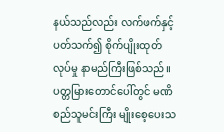နယ်သည်လည်း လက်ဖက်နှင့်ပတ်သက်၍ စိုက်ပျိုးထုတ်လုပ်မှု နာမည်ကြီးဖြစ်သည်။ ပတ္တမြားတောင်ပေါ်တွင် မဏိစည်သူမင်းကြီး မျိုးစေ့ပေးသ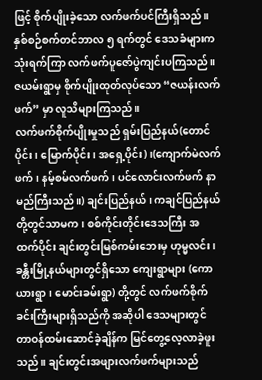ဖြင့် စိုက်ပျိုးခဲ့သော လက်ဖက်ပင်ကြီးရှိသည်။ နှစ်စဉ်စက်တင်ဘာလ ၅ ရက်တွင် ဒေသခံများက သုံးရက်ကြာ လက်ဖက်ပူဇော်ပွဲကျင်းပကြသည်။ ဇယမ်းရွာမှ စိုက်ပျိုးထုတ်လုပ်သော “ဇယန်းလက်ဖက်” မှာ လူသိများကြသည်။
လက်ဖက်စိုက်ပျိုးမှုသည် ရှမ်းပြည်နယ်(တောင်ပိုင်း၊ မြောက်ပိုင်း၊ အရှေ့ပိုင်း)၊(ကျောက်မဲလက်ဖက်၊ နမ့်စမ်လက်ဖက်၊ ပင်လောင်းလက်ဖက် နာမည်ကြီးသည်။) ချင်းပြည်နယ်၊ ကချင်ပြည်နယ်တို့တွင်သာမက၊ စစ်ကိုင်းတိုင်းဒေသကြီး အထက်ပိုင်း ချင်းတွင်းမြစ်ကမ်းဘေးမှ ဟုမ္မလင်း၊ ခန္တီးမြို့နယ်များတွင်ရှိသော ကျေးရွာများ (ကောယားရွာ၊ မောင်းခမ်းရွာ) တို့တွင် လက်ဖက်စိုက်ခင်းကြီးများရှိသည်ကို အဆိုပါ ဒေသများတွင် တာဝန်ထမ်းဆောင်ခဲ့ချိန်က မြင်တွေ့လေ့လာခဲ့ဖူးသည်။ ချင်းတွင်းအဖျားလက်ဖက်များသည်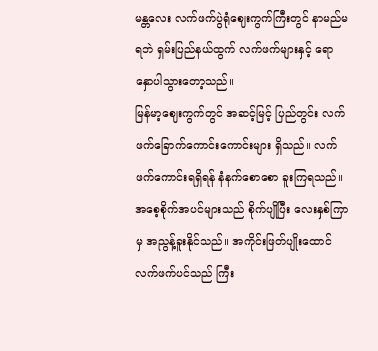မန္တလေး လက်ဖက်ပွဲရုံဈေးကွက်ကြီးတွင် နာမည်မရဘဲ ရှမ်းပြည်နယ်ထွက် လက်ဖက်များနှင့် ရောနှောပါသွားတော့သည်။
မြန်မာ့ဈေးကွက်တွင် အဆင့်မြင့် ပြည်တွင်း လက်ဖက်ခြောက်ကောင်းကောင်းများ ရှိသည်။ လက်ဖက်ကောင်းရရှိရန် နံနက်စောစော ခူးကြရသည်။ အစေ့စိုက်အပင်များသည် စိုက်ပျိုပြီး လေးနှစ်ကြာမှ အညွန့်ခူးနိုင်သည်။ အကိုင်းဖြတ်ပျိုးထောင် လက်ဖက်ပင်သည် ကြီး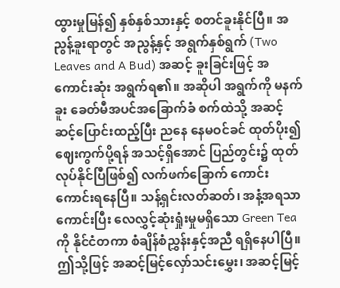ထွားမှုမြန်၍ နှစ်နှစ်သားနှင့် စတင်ခူးနိုင်ပြီ။ အညွန့်ခူးရာတွင် အညွန့်နှင့် အရွက်နှစ်ရွက် (Two Leaves and A Bud) အဆင့် ခူးခြင်းဖြင့် အကောင်းဆုံး အရွက်ရ၏။ အဆိုပါ အရွက်ကို မနက်ခူး ခေတ်မီအပင်အခြောက်ခံ စက်ထဲသို့ အဆင့်ဆင့်ပြောင်းထည့်ပြီး ညနေ နေမဝင်ခင် ထုတ်ပိုး၍ ဈေးကွက်ပို့ရန် အသင့်ရှိအောင် ပြည်တွင်း၌ ထုတ်လုပ်နိုင်ပြီဖြစ်၍ လက်ဖက်ခြောက် ကောင်းကောင်းရနေပြီ။ သန့်ရှင်းလတ်ဆတ်၊ အနံ့အရသာကောင်းပြီး လေလွှင့်ဆုံးရှုံးမှုမရှိသော Green Tea ကို နိုင်ငံတကာ စံချိန်စံညွှန်းနှင့်အညီ ရရှိနေပါပြီ။ ဤသို့ဖြင့် အဆင့်မြင့်လှော်သင်းမွှေး၊ အဆင့်မြင့်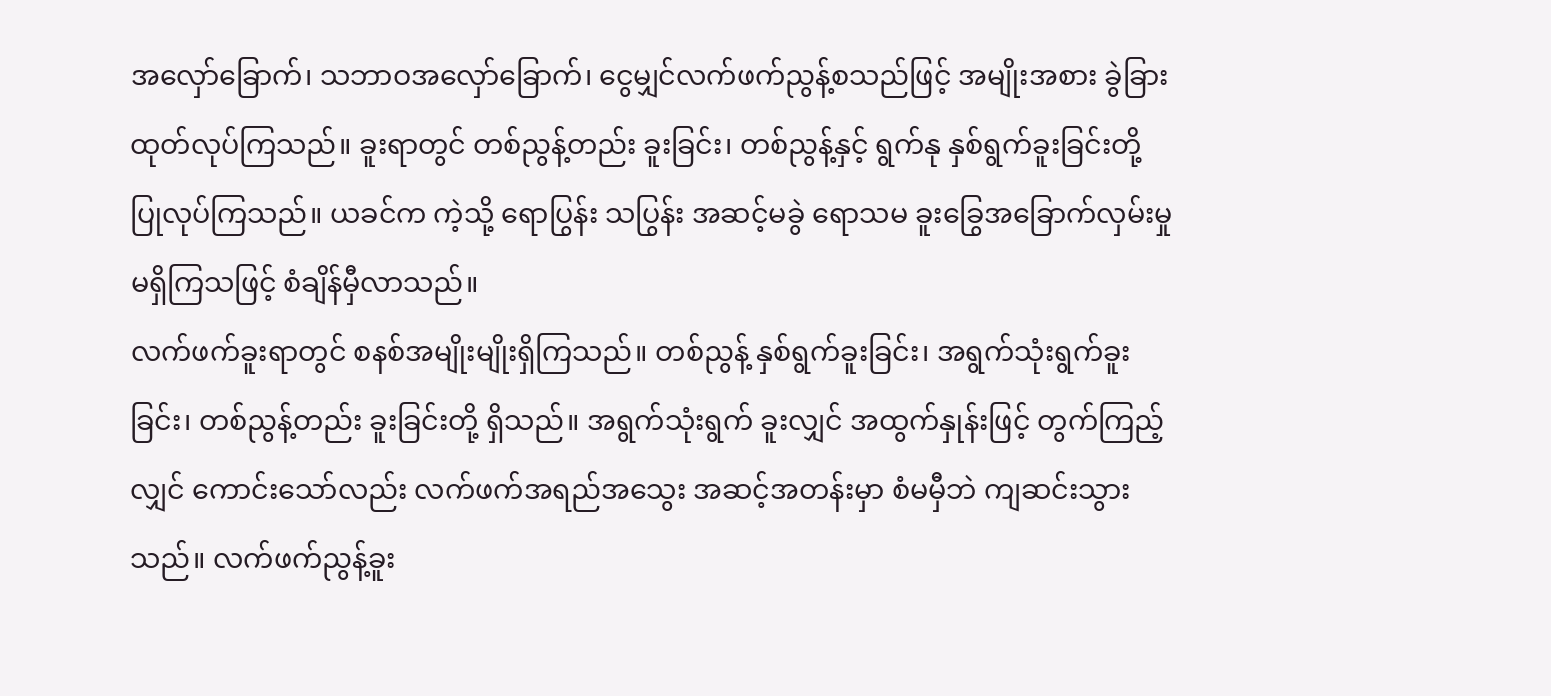အလှော်ခြောက်၊ သဘာဝအလှော်ခြောက်၊ ငွေမျှင်လက်ဖက်ညွန့်စသည်ဖြင့် အမျိုးအစား ခွဲခြားထုတ်လုပ်ကြသည်။ ခူးရာတွင် တစ်ညွန့်တည်း ခူးခြင်း၊ တစ်ညွန့်နှင့် ရွက်နု နှစ်ရွက်ခူးခြင်းတို့ ပြုလုပ်ကြသည်။ ယခင်က ကဲ့သို့ ရောပြွန်း သပြွန်း အဆင့်မခွဲ ရောသမ ခူးခြွေအခြောက်လှမ်းမှု မရှိကြသဖြင့် စံချိန်မှီလာသည်။
လက်ဖက်ခူးရာတွင် စနစ်အမျိုးမျိုးရှိကြသည်။ တစ်ညွန့် နှစ်ရွက်ခူးခြင်း၊ အရွက်သုံးရွက်ခူးခြင်း၊ တစ်ညွန့်တည်း ခူးခြင်းတို့ ရှိသည်။ အရွက်သုံးရွက် ခူးလျှင် အထွက်နှုန်းဖြင့် တွက်ကြည့်လျှင် ကောင်းသော်လည်း လက်ဖက်အရည်အသွေး အဆင့်အတန်းမှာ စံမမှီဘဲ ကျဆင်းသွားသည်။ လက်ဖက်ညွန့်ခူး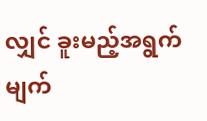လျှင် ခူးမည့်အရွက်မျက်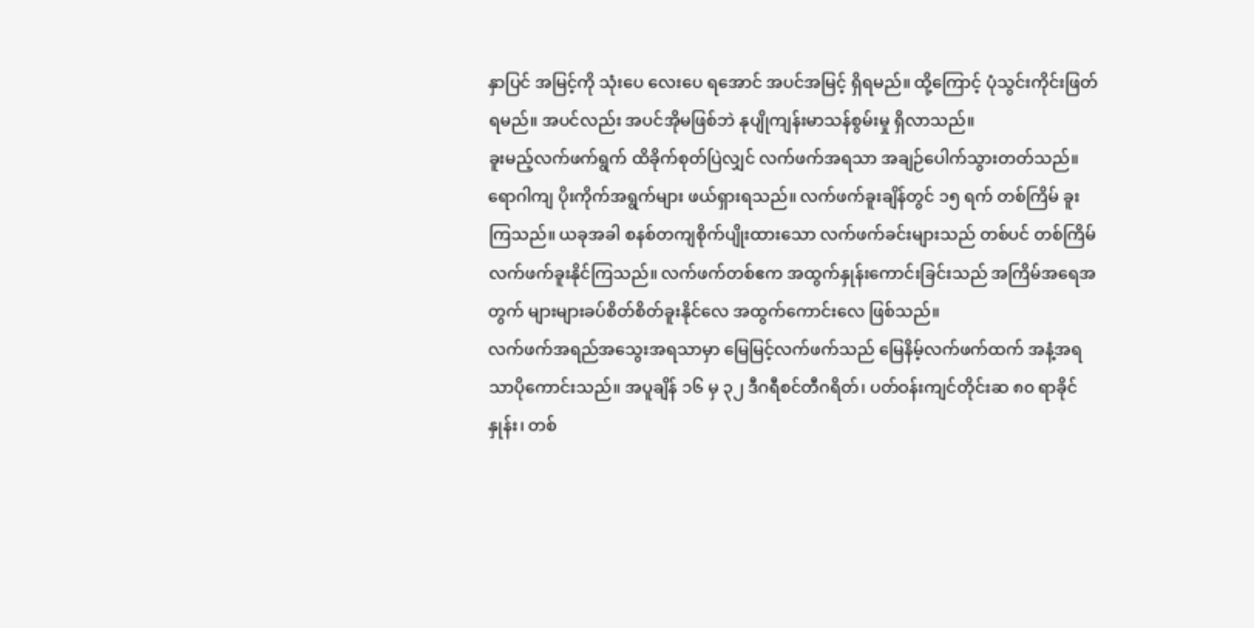နှာပြင် အမြင့်ကို သုံးပေ လေးပေ ရအောင် အပင်အမြင့် ရှိရမည်။ ထို့ကြောင့် ပုံသွင်းကိုင်းဖြတ်ရမည်။ အပင်လည်း အပင်အိုမဖြစ်ဘဲ နုပျိုကျန်းမာသန်စွမ်းမှု ရှိလာသည်။
ခူးမည့်လက်ဖက်ရွက် ထိခိုက်စုတ်ပြဲလျှင် လက်ဖက်အရသာ အချဉ်ပေါက်သွားတတ်သည်။ ရောဂါကျ ပိုးကိုက်အရွက်များ ဖယ်ရှားရသည်။ လက်ဖက်ခူးချိန်တွင် ၁၅ ရက် တစ်ကြိမ် ခူးကြသည်။ ယခုအခါ စနစ်တကျစိုက်ပျိုးထားသော လက်ဖက်ခင်းများသည် တစ်ပင် တစ်ကြိမ် လက်ဖက်ခူးနိုင်ကြသည်။ လက်ဖက်တစ်ဧက အထွက်နှုန်းကောင်းခြင်းသည် အကြိမ်အရေအတွက် များများခပ်စိတ်စိတ်ခူးနိုင်လေ အထွက်ကောင်းလေ ဖြစ်သည်။
လက်ဖက်အရည်အသွေးအရသာမှာ မြေမြင့်လက်ဖက်သည် မြေနိမ့်လက်ဖက်ထက် အနံ့အရသာပိုကောင်းသည်။ အပူချိန် ၁၆ မှ ၃၂ ဒီဂရီစင်တီဂရိတ်၊ ပတ်ဝန်းကျင်တိုင်းဆ ၈၀ ရာခိုင်နှုန်း၊ တစ်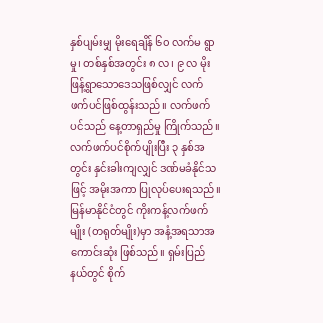နှစ်ပျမ်းမျှ မိုးရေချိန် ၆၀ လက်မ ရွာမှု၊ တစ်နှစ်အတွင်း ၈ လ၊ ၉ လ မိုးဖြန့်ရွာသောဒေသဖြစ်လျှင် လက်ဖက်ပင်ဖြစ်ထွန်းသည်။ လက်ဖက်ပင်သည် နေ့တာရှည်မှု ကြိုက်သည်။ လက်ဖက်ပင်စိုက်ပျိုးပြီး ၃ နှစ်အတွင်း နှင်းခါးကျလျှင် ဒဏ်မခံနိုင်သဖြင့် အမိုးအကာ ပြုလုပ်ပေးရသည်။
မြန်မာနိုင်ငံတွင် ကိုးကန့်လက်ဖက်မျိုး (တရုတ်မျိုး)မှာ အနံ့အရသာအကောင်းဆုံး ဖြစ်သည်။ ရှမ်းပြည်နယ်တွင် စိုက်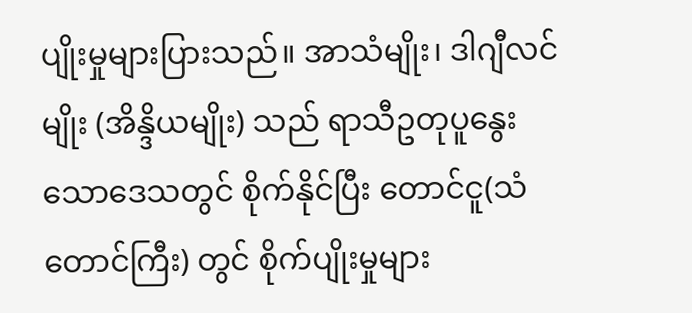ပျိုးမှုများပြားသည်။ အာသံမျိုး၊ ဒါဂျီလင်မျိုး (အိန္ဒိယမျိုး) သည် ရာသီဥတုပူနွေးသောဒေသတွင် စိုက်နိုင်ပြီး တောင်ငူ(သံတောင်ကြီး) တွင် စိုက်ပျိုးမှုများ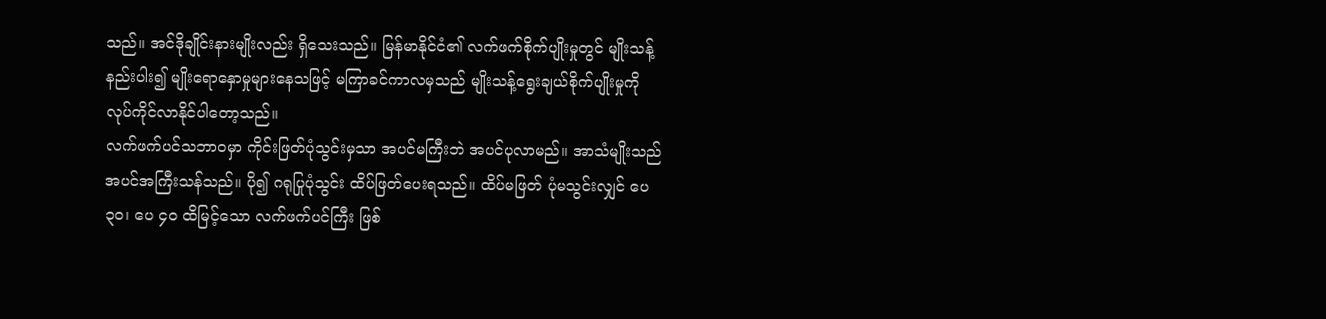သည်။ အင်ဒိုချိုင်းနားမျိုးလည်း ရှိသေးသည်။ မြန်မာနိုင်ငံ၏ လက်ဖက်စိုက်ပျိုးမှုတွင် မျိုးသန့်နည်းပါး၍ မျိုးရောနှောမှုများနေသဖြင့် မကြာခင်ကာလမှသည် မျိုးသန့်ရွေးချယ်စိုက်ပျိုးမှုကို လုပ်ကိုင်လာနိုင်ပါတော့သည်။
လက်ဖက်ပင်သဘာဝမှာ ကိုင်းဖြတ်ပုံသွင်းမှသာ အပင်မကြီးဘဲ အပင်ပုလာမည်။ အာသံမျိုးသည် အပင်အကြီးသန်သည်။ ပို၍ ဂရုပြုပုံသွင်း ထိပ်ဖြတ်ပေးရသည်။ ထိပ်မဖြတ် ပုံမသွင်းလျှင် ပေ ၃၀၊ ပေ ၄၀ ထိမြင့်သော လက်ဖက်ပင်ကြီး ဖြစ်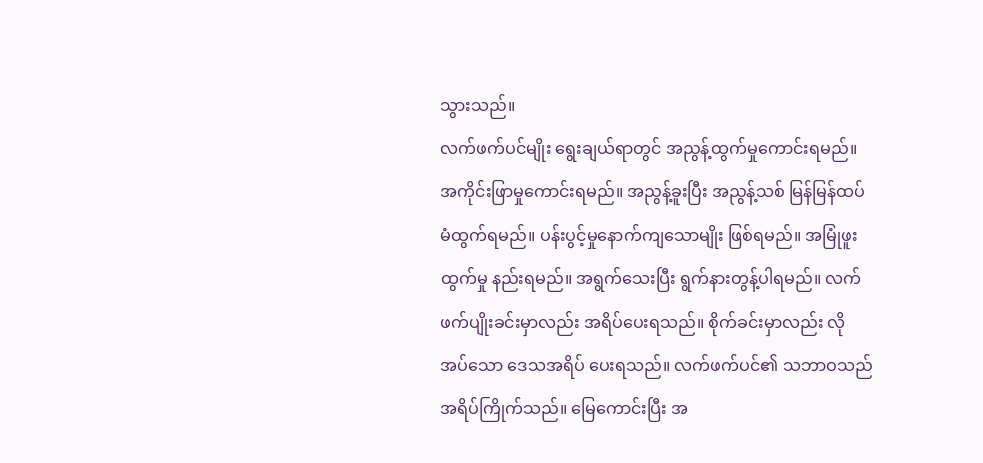သွားသည်။
လက်ဖက်ပင်မျိုး ရွေးချယ်ရာတွင် အညွန့်ထွက်မှုကောင်းရမည်။ အကိုင်းဖြာမှုကောင်းရမည်။ အညွန့်ခူးပြီး အညွန့်သစ် မြန်မြန်ထပ်မံထွက်ရမည်။ ပန်းပွင့်မှုနောက်ကျသောမျိုး ဖြစ်ရမည်။ အမြုံဖူးထွက်မှု နည်းရမည်။ အရွက်သေးပြီး ရွက်နားတွန့်ပါရမည်။ လက်ဖက်ပျိုးခင်းမှာလည်း အရိပ်ပေးရသည်။ စိုက်ခင်းမှာလည်း လိုအပ်သော ဒေသအရိပ် ပေးရသည်။ လက်ဖက်ပင်၏ သဘာဝသည် အရိပ်ကြိုက်သည်။ မြေကောင်းပြီး အ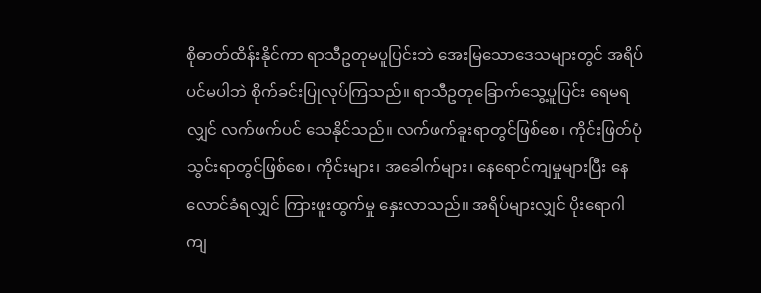စိုဓာတ်ထိန်းနိုင်ကာ ရာသီဥတုမပူပြင်းဘဲ အေးမြသောဒေသများတွင် အရိပ်ပင်မပါဘဲ စိုက်ခင်းပြုလုပ်ကြသည်။ ရာသီဥတုခြောက်သွေ့ပူပြင်း ရေမရလျှင် လက်ဖက်ပင် သေနိုင်သည်။ လက်ဖက်ခူးရာတွင်ဖြစ်စေ၊ ကိုင်းဖြတ်ပုံသွင်းရာတွင်ဖြစ်စေ၊ ကိုင်းများ၊ အခေါက်များ၊ နေရောင်ကျမှုများပြီး နေလောင်ခံရလျှင် ကြားဖူးထွက်မှု နှေးလာသည်။ အရိပ်များလျှင် ပိုးရောဂါကျ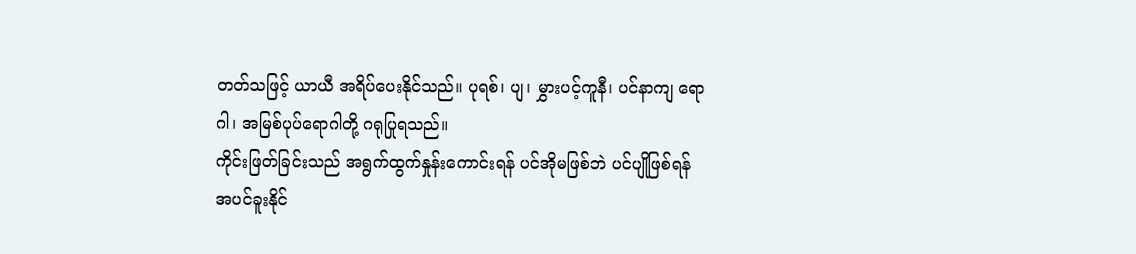တတ်သဖြင့် ယာယီ အရိပ်ပေးနိုင်သည်။ ပုရစ်၊ ပျ၊ မွှားပင့်ကူနီ၊ ပင်နာကျ ရောဂါ၊ အမြစ်ပုပ်ရောဂါတို့ ဂရုပြုရသည်။
ကိုင်းဖြတ်ခြင်းသည် အရွက်ထွက်နှုန်းကောင်းရန် ပင်အိုမဖြစ်ဘဲ ပင်ပျိုဖြစ်ရန် အပင်ခူးနိုင်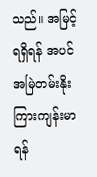သည်။ အမြင့်ရရှိရန် အပင်အမြဲတမ်းနိုးကြားကျန်းမာရန်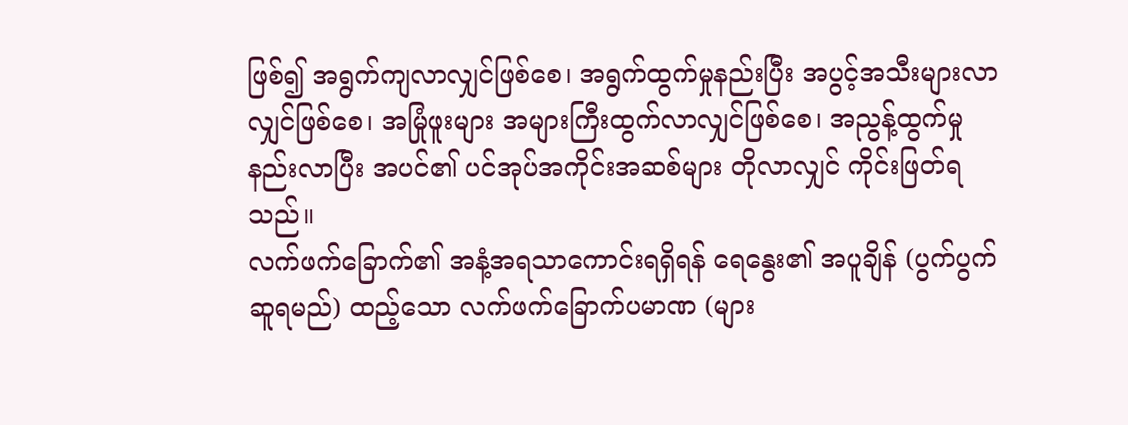ဖြစ်၍ အရွက်ကျလာလျှင်ဖြစ်စေ၊ အရွက်ထွက်မှုနည်းပြီး အပွင့်အသီးများလာလျှင်ဖြစ်စေ၊ အမြုံဖူးများ အများကြီးထွက်လာလျှင်ဖြစ်စေ၊ အညွန့်ထွက်မှု နည်းလာပြီး အပင်၏ ပင်အုပ်အကိုင်းအဆစ်များ တိုလာလျှင် ကိုင်းဖြတ်ရသည်။
လက်ဖက်ခြောက်၏ အနံ့အရသာကောင်းရရှိရန် ရေနွေး၏ အပူချိန် (ပွက်ပွက်ဆူရမည်) ထည့်သော လက်ဖက်ခြောက်ပမာဏ (များ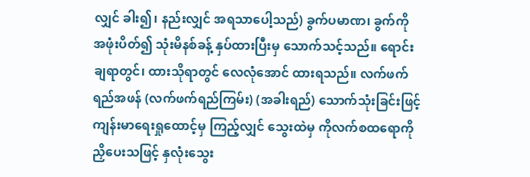လျှင် ခါး၍၊ နည်းလျှင် အရသာပေါ့သည်) ခွက်ပမာဏ၊ ခွက်ကို အဖုံးပိတ်၍ သုံးမိနစ်ခန့် နှပ်ထားပြီးမှ သောက်သင့်သည်။ ရောင်းချရာတွင်၊ ထားသိုရာတွင် လေလုံအောင် ထားရသည်။ လက်ဖက်ရည်အဖန် (လက်ဖက်ရည်ကြမ်း) (အခါးရည်) သောက်သုံးခြင်းဖြင့် ကျန်းမာရေးရှုထောင့်မှ ကြည့်လျှင် သွေးထဲမှ ကိုလက်စထရောကို ညှိပေးသဖြင့် နှလုံးသွေး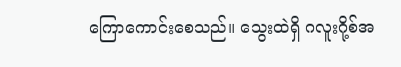ကြောကောင်းစေသည်။ သွေးထဲရှိ ဂလူးဂို့စ်အ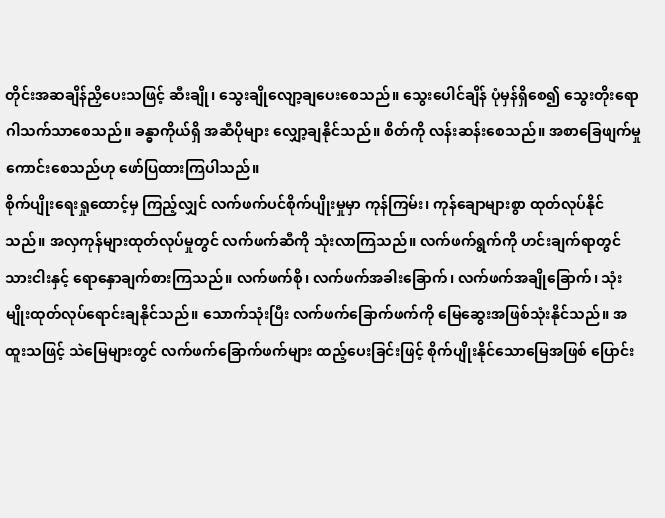တိုင်းအဆချိန်ညှိပေးသဖြင့် ဆီးချို၊ သွေးချိုလျော့ချပေးစေသည်။ သွေးပေါင်ချိန် ပုံမှန်ရှိစေ၍ သွေးတိုးရောဂါသက်သာစေသည်။ ခန္ဓာကိုယ်ရှိ အဆီပိုများ လျှော့ချနိုင်သည်။ စိတ်ကို လန်းဆန်းစေသည်။ အစာခြေဖျက်မှု ကောင်းစေသည်ဟု ဖော်ပြထားကြပါသည်။
စိုက်ပျိုးရေးရှုထောင့်မှ ကြည့်လျှင် လက်ဖက်ပင်စိုက်ပျိုးမှုမှာ ကုန်ကြမ်း၊ ကုန်ချောများစွာ ထုတ်လုပ်နိုင်သည်။ အလှကုန်များထုတ်လုပ်မှုတွင် လက်ဖက်ဆီကို သုံးလာကြသည်။ လက်ဖက်ရွက်ကို ဟင်းချက်ရာတွင် သားငါးနှင့် ရောနှောချက်စားကြသည်။ လက်ဖက်စို၊ လက်ဖက်အခါးခြောက်၊ လက်ဖက်အချိုခြောက်၊ သုံးမျိုးထုတ်လုပ်ရောင်းချနိုင်သည်။ သောက်သုံးပြီး လက်ဖက်ခြောက်ဖက်ကို မြေဆွေးအဖြစ်သုံးနိုင်သည်။ အထူးသဖြင့် သဲမြေများတွင် လက်ဖက်ခြောက်ဖက်များ ထည့်ပေးခြင်းဖြင့် စိုက်ပျိုးနိုင်သောမြေအဖြစ် ပြောင်း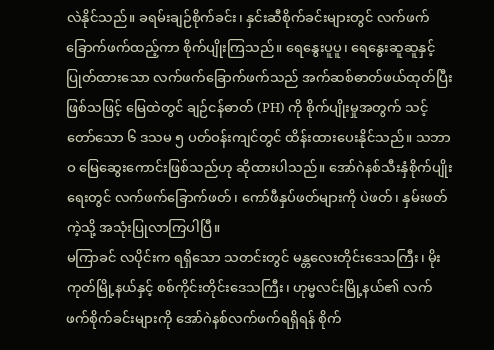လဲနိုင်သည်။ ခရမ်းချဉ်စိုက်ခင်း၊ နှင်းဆီစိုက်ခင်းများတွင် လက်ဖက်ခြောက်ဖက်ထည့်ကာ စိုက်ပျိုးကြသည်။ ရေနွေးပူပူ၊ ရေနွေးဆူဆူနှင့် ပြုတ်ထားသော လက်ဖက်ခြောက်ဖက်သည် အက်ဆစ်ဓာတ်ဖယ်ထုတ်ပြီးဖြစ်သဖြင့် မြေထဲတွင် ချဉ်ငန်ဓာတ် (PH) ကို စိုက်ပျိုးမှုအတွက် သင့်တော်သော ၆ ဒသမ ၅ ပတ်ဝန်းကျင်တွင် ထိန်းထားပေးနိုင်သည်။ သဘာဝ မြေဆွေးကောင်းဖြစ်သည်ဟု ဆိုထားပါသည်။ အော်ဂဲနစ်သီးနှံစိုက်ပျိုးရေးတွင် လက်ဖက်ခြောက်ဖတ်၊ ကော်ဖီနှပ်ဖတ်များကို ပဲဖတ်၊ နှမ်းဖတ်ကဲ့သို့ အသုံးပြုလာကြပါပြီ။
မကြာခင် လပိုင်းက ရရှိသော သတင်းတွင် မန္တလေးတိုင်းဒေသကြီး၊ မိုးကုတ်မြို့နယ်နှင့် စစ်ကိုင်းတိုင်းဒေသကြီး၊ ဟုမ္မလင်းမြို့နယ်၏ လက်ဖက်စိုက်ခင်းများကို အော်ဂဲနစ်လက်ဖက်ရရှိရန် စိုက်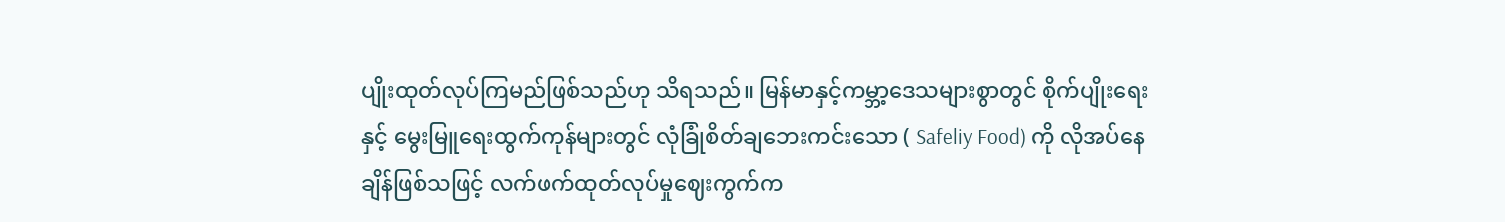ပျိုးထုတ်လုပ်ကြမည်ဖြစ်သည်ဟု သိရသည်။ မြန်မာနှင့်ကမ္ဘာ့ဒေသများစွာတွင် စိုက်ပျိုးရေးနှင့် မွေးမြူရေးထွက်ကုန်များတွင် လုံခြုံစိတ်ချဘေးကင်းသော ( Safeliy Food) ကို လိုအပ်နေချိန်ဖြစ်သဖြင့် လက်ဖက်ထုတ်လုပ်မှုဈေးကွက်က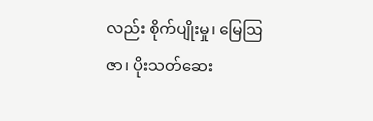လည်း စိုက်ပျိုးမှု၊ မြေဩဇာ၊ ပိုးသတ်ဆေး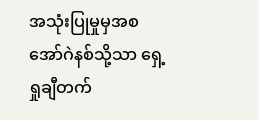အသုံးပြုမှုမှအစ အော်ဂဲနစ်သို့သာ ရှေ့ရှုချီတက်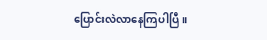ပြောင်းလဲလာနေကြပါပြီ။